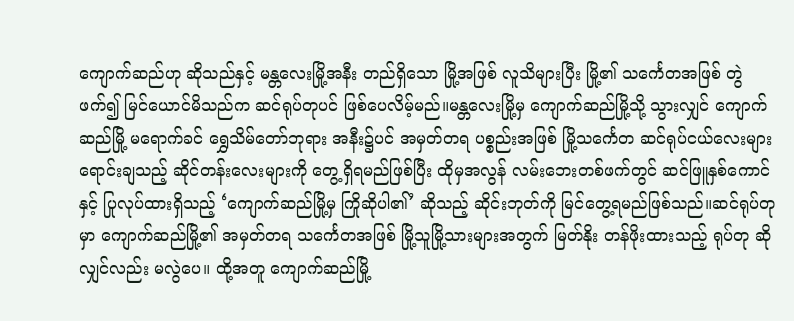ကျောက်ဆည်ဟု ဆိုသည်နှင့် မန္တလေးမြို့အနီး တည်ရှိသော မြို့အဖြစ် လူသိများပြီး မြို့၏ သင်္ကေတအဖြစ် တွဲဖက်၍ မြင်ယောင်မိသည်က ဆင်ရုပ်တုပင် ဖြစ်ပေလိမ့်မည်။မန္တလေးမြို့မှ ကျောက်ဆည်မြို့သို့ သွားလျှင် ကျောက်ဆည်မြို့ မရောက်ခင် ရွှေသိမ်တော်ဘုရား အနီး၌ပင် အမှတ်တရ ပစ္စည်းအဖြစ် မြို့သင်္ကေတ ဆင်ရုပ်ငယ်လေးများ ရောင်းချသည့် ဆိုင်တန်းလေးများကို တွေ့ရှိရမည်ဖြစ်ပြီး ထိုမှအလွန် လမ်းဘေးတစ်ဖက်တွင် ဆင်ဖြူနှစ်ကောင်နှင့် ပြုလုပ်ထားရှိသည့် ‘ကျောက်ဆည်မြို့မှ ကြိုဆိုပါ၏’ ဆိုသည့် ဆိုင်းဘုတ်ကို မြင်တွေ့ရမည်ဖြစ်သည်။ဆင်ရုပ်တုမှာ ကျောက်ဆည်မြို့၏ အမှတ်တရ သင်္ကေတအဖြစ် မြို့သူမြို့သားများအတွက် မြတ်နိုး တန်ဖိုးထားသည့် ရုပ်တု ဆိုလျှင်လည်း မလွဲပေ။ ထို့အတူ ကျောက်ဆည်မြို့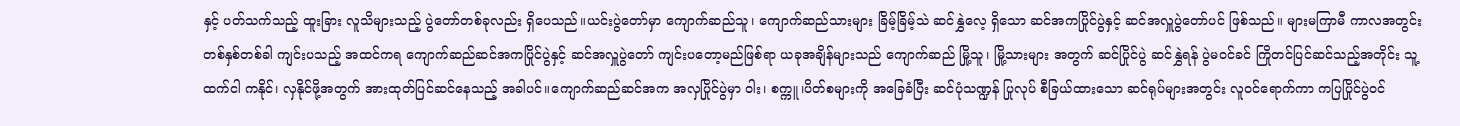နှင့် ပတ်သက်သည့် ထူးခြား လူသိများသည့် ပွဲတော်တစ်ခုလည်း ရှိပေသည်။ယင်းပွဲတော်မှာ ကျောက်ဆည်သူ၊ ကျောက်ဆည်သားများ ခြိမ့်ခြိမ့်သဲ ဆင်နွှဲလေ့ ရှိသော ဆင်အကပြိုင်ပွဲနှင့် ဆင်အလှူပွဲတော်ပင် ဖြစ်သည်။ များမကြာမီ ကာလအတွင်း တစ်နှစ်တစ်ခါ ကျင်းပသည့် အထင်ကရ ကျောက်ဆည်ဆင်အကပြိုင်ပွဲနှင့် ဆင်အလှူပွဲတော် ကျင်းပတော့မည်ဖြစ်ရာ ယခုအချိန်များသည် ကျောက်ဆည် မြို့သူ၊ မြို့သားများ အတွက် ဆင်ပြိုင်ပွဲ ဆင်နွှဲရန် ပွဲမဝင်ခင် ကြိုတင်ပြင်ဆင်သည့်အတိုင်း သူ့ထက်ငါ ကနိုင်၊ လှနိုင်ဖို့အတွက် အားထုတ်ပြင်ဆင်နေသည့် အခါပင်။ကျောက်ဆည်ဆင်အက အလှပြိုင်ပွဲမှာ ဝါး၊ စက္ကူ၊ပိတ်စများကို အခြေခံပြီး ဆင်ပုံသဏ္ဍန် ပြုလုပ် စီခြယ်ထားသော ဆင်ရုပ်များအတွင်း လူဝင်ရောက်ကာ ကပြပြိုင်ပွဲဝင်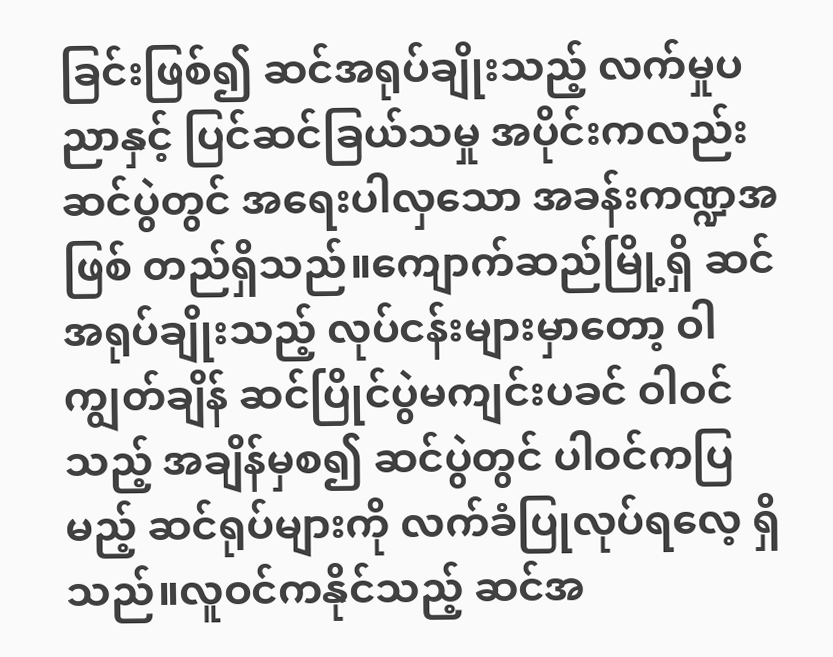ခြင်းဖြစ်၍ ဆင်အရုပ်ချိုးသည့် လက်မှုပညာနှင့် ပြင်ဆင်ခြယ်သမှု အပိုင်းကလည်း ဆင်ပွဲတွင် အရေးပါလှသော အခန်းကဏ္ဍအဖြစ် တည်ရှိသည်။ကျောက်ဆည်မြို့ရှိ ဆင်အရုပ်ချိုးသည့် လုပ်ငန်းများမှာတော့ ဝါကျွတ်ချိန် ဆင်ပြိုင်ပွဲမကျင်းပခင် ဝါဝင်သည့် အချိန်မှစ၍ ဆင်ပွဲတွင် ပါဝင်ကပြမည့် ဆင်ရုပ်များကို လက်ခံပြုလုပ်ရလေ့ ရှိသည်။လူဝင်ကနိုင်သည့် ဆင်အ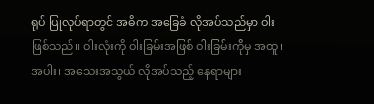ရုပ် ပြုလုပ်ရာတွင် အဓိက အခြေခံ လိုအပ်သည်မှာ ဝါးဖြစ်သည်။ ဝါးလုံးကို ဝါးခြမ်းအဖြစ် ဝါးခြမ်းကိုမှ အထူ၊ အပါး၊ အသေးအသွယ် လိုအပ်သည့် နေရာများ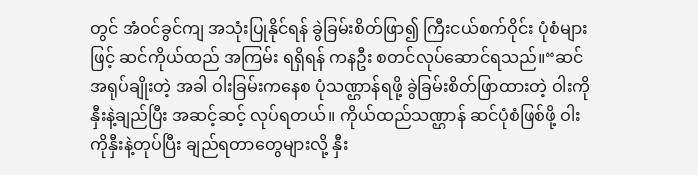တွင် အံဝင်ခွင်ကျ အသုံးပြုနိုင်ရန် ခွဲခြမ်းစိတ်ဖြာ၍ ကြီးငယ်စက်ဝိုင်း ပုံစံများဖြင့် ဆင်ကိုယ်ထည် အကြမ်း ရရှိရန် ကနဦး စတင်လုပ်ဆောင်ရသည်။“ဆင်အရုပ်ချိုးတဲ့ အခါ ဝါးခြမ်းကနေစ ပုံသဏ္ဌာန်ရဖို့ ခွဲခြမ်းစိတ်ဖြာထားတဲ့ ဝါးကို နှီးနဲ့ချည်ပြီး အဆင့်ဆင့် လုပ်ရတယ်။ ကိုယ်ထည်သဏ္ဌာန် ဆင်ပုံစံဖြစ်ဖို့ ဝါးကိုနှီးနဲ့တုပ်ပြီး ချည်ရတာတွေများလို့ နှီး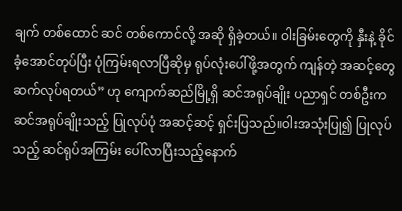ချက် တစ်ထောင် ဆင် တစ်ကောင်လို့ အဆို ရှိခဲ့တယ်။ ဝါးခြမ်းတွေကို နှီးနဲ့ ခိုင်ခံ့အောင်တုပ်ပြီး ပုံကြမ်းရလာပြီဆိုမှ ရုပ်လုံးပေါ်ဖို့အတွက် ကျန်တဲ့ အဆင့်တွေ ဆက်လုပ်ရတယ်” ဟု ကျောက်ဆည်မြို့ရှိ ဆင်အရုပ်ချိုး ပညာရှင် တစ်ဦးက ဆင်အရုပ်ချိုးသည့် ပြုလုပ်ပုံ အဆင့်ဆင့် ရှင်းပြသည်။ဝါးအသုံးပြု၍ ပြုလုပ်သည့် ဆင်ရုပ်အကြမ်း ပေါ်လာပြီးသည့်နောက်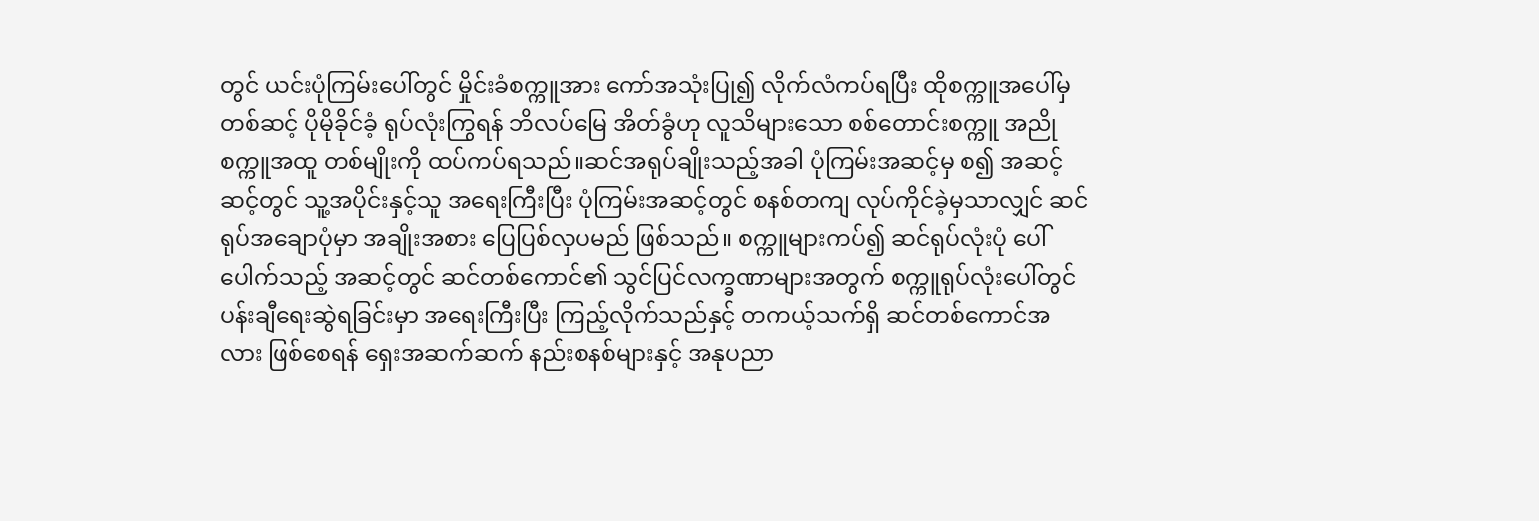တွင် ယင်းပုံကြမ်းပေါ်တွင် မှိုင်းခံစက္ကူအား ကော်အသုံးပြု၍ လိုက်လံကပ်ရပြီး ထိုစက္ကူအပေါ်မှ တစ်ဆင့် ပိုမိုခိုင်ခံ့ ရုပ်လုံးကြွရန် ဘိလပ်မြေ အိတ်ခွံဟု လူသိများသော စစ်တောင်းစက္ကူ အညိုစက္ကူအထူ တစ်မျိုးကို ထပ်ကပ်ရသည်။ဆင်အရုပ်ချိုးသည့်အခါ ပုံကြမ်းအဆင့်မှ စ၍ အဆင့်ဆင့်တွင် သူ့အပိုင်းနှင့်သူ အရေးကြီးပြီး ပုံကြမ်းအဆင့်တွင် စနစ်တကျ လုပ်ကိုင်ခဲ့မှသာလျှင် ဆင်ရုပ်အချောပုံမှာ အချိုးအစား ပြေပြစ်လှပမည် ဖြစ်သည်။ စက္ကူများကပ်၍ ဆင်ရုပ်လုံးပုံ ပေါ်ပေါက်သည့် အဆင့်တွင် ဆင်တစ်ကောင်၏ သွင်ပြင်လက္ခဏာများအတွက် စက္ကူရုပ်လုံးပေါ်တွင် ပန်းချီရေးဆွဲရခြင်းမှာ အရေးကြီးပြီး ကြည့်လိုက်သည်နှင့် တကယ့်သက်ရှိ ဆင်တစ်ကောင်အလား ဖြစ်စေရန် ရှေးအဆက်ဆက် နည်းစနစ်များနှင့် အနုပညာ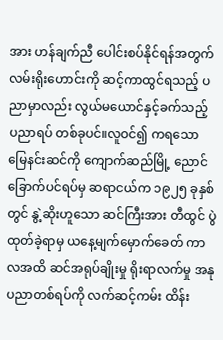အား ဟန်ချက်ညီ ပေါင်းစပ်နိုင်ရန်အတွက် လမ်းရိုးဟောင်းကို ဆင့်ကာထွင်ရသည့် ပညာမှာလည်း လွယ်မယောင်နှင့်ခက်သည့် ပညာရပ် တစ်ခုပင်။လူဝင်၍ ကရသော မြေနင်းဆင်ကို ကျောက်ဆည်မြို့ ညောင်ခြောက်ပင်ရပ်မှ ဆရာငယ်က ၁၉၂၅ ခုနှစ်တွင် နွဲ့ဆိုးဟူသော ဆင်ကြီးအား တီထွင် ပွဲထုတ်ခဲ့ရာမှ ယနေ့မျက်မှောက်ခေတ် ကာလအထိ ဆင်အရုပ်ချိုးမှု ရိုးရာလက်မှု အနုပညာတစ်ရပ်ကို လက်ဆင့်ကမ်း ထိန်း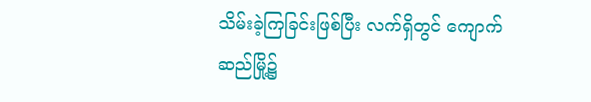သိမ်းခဲ့ကြခြင်းဖြစ်ပြီး လက်ရှိတွင် ကျောက်ဆည်မြို့၌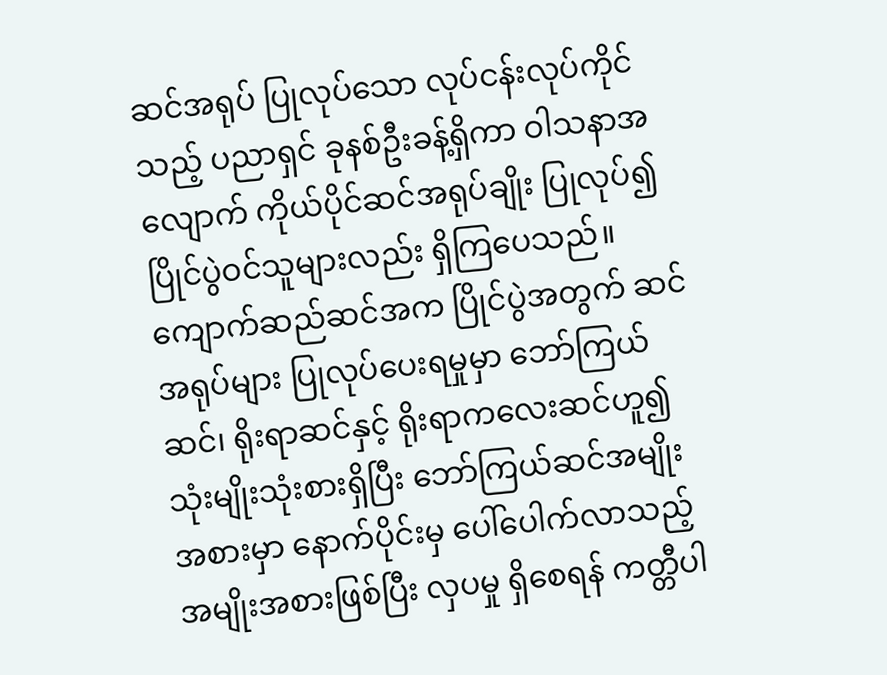ဆင်အရုပ် ပြုလုပ်သော လုပ်ငန်းလုပ်ကိုင်သည့် ပညာရှင် ခုနစ်ဦးခန့်ရှိကာ ဝါသနာအလျောက် ကိုယ်ပိုင်ဆင်အရုပ်ချိုး ပြုလုပ်၍ ပြိုင်ပွဲဝင်သူများလည်း ရှိကြပေသည်။ကျောက်ဆည်ဆင်အက ပြိုင်ပွဲအတွက် ဆင်အရုပ်များ ပြုလုပ်ပေးရမှုမှာ ဘော်ကြယ်ဆင်၊ ရိုးရာဆင်နှင့် ရိုးရာကလေးဆင်ဟူ၍ သုံးမျိုးသုံးစားရှိပြီး ဘော်ကြယ်ဆင်အမျိုးအစားမှာ နောက်ပိုင်းမှ ပေါ်ပေါက်လာသည့် အမျိုးအစားဖြစ်ပြီး လှပမှု ရှိစေရန် ကတ္တီပါ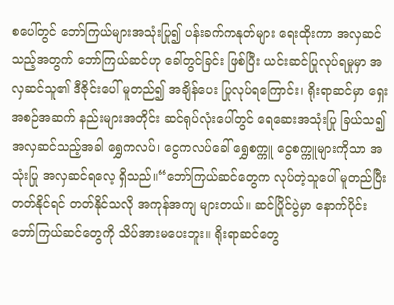စပေါ်တွင် ဘော်ကြယ်များအသုံးပြု၍ ပန်းခက်ကနုတ်များ ရေးထိုးကာ အလှဆင်သည့်အတွက် ဘော်ကြယ်ဆင်ဟု ခေါ်တွင်ခြင်း ဖြစ်ပြီး ယင်းဆင်ပြုလုပ်ရမှုမှာ အလှဆင်သူ၏ ဒီဇိုင်းပေါ် မူတည်၍ အချိန်ပေး ပြုလုပ်ရကြောင်း၊ ရိုးရာဆင်မှာ ရှေးအစဉ်အဆက် နည်းများအတိုင်း ဆင်ရုပ်လုံးပေါ်တွင် ရေဆေးအသုံးပြု ခြယ်သ၍ အလှဆင်သည့်အခါ ရွှေကလပ်၊ ငွေကလပ်ခေါ် ရွှေစက္ကူ ငွေစက္ကူများကိုသာ အသုံးပြု အလှဆင်ရလေ့ ရှိသည်။“ဘော်ကြယ်ဆင်တွေက လုပ်တဲ့သူပေါ် မူတည်ပြီး တတ်နိုင်ရင် တတ်နိုင်သလို အကုန်အကျ များတယ်။ ဆင်ပြိုင်ပွဲမှာ နောက်ပိုင်း ဘော်ကြယ်ဆင်တွေကို သိပ်အားမပေးဘူး။ ရိုးရာဆင်တွေ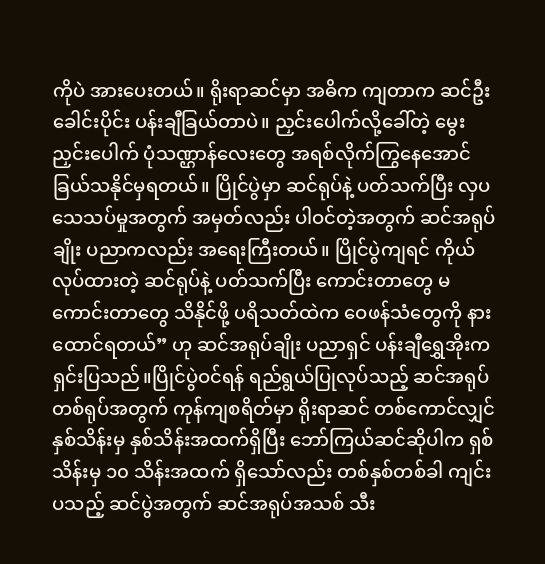ကိုပဲ အားပေးတယ်။ ရိုးရာဆင်မှာ အဓိက ကျတာက ဆင်ဦးခေါင်းပိုင်း ပန်းချီခြယ်တာပဲ။ ညှင်းပေါက်လို့ခေါ်တဲ့ မွေးညှင်းပေါက် ပုံသဏ္ဌာန်လေးတွေ အရစ်လိုက်ကြွနေအောင် ခြယ်သနိုင်မှရတယ်။ ပြိုင်ပွဲမှာ ဆင်ရုပ်နဲ့ ပတ်သက်ပြီး လှပသေသပ်မှုအတွက် အမှတ်လည်း ပါဝင်တဲ့အတွက် ဆင်အရုပ်ချိုး ပညာကလည်း အရေးကြီးတယ်။ ပြိုင်ပွဲကျရင် ကိုယ်လုပ်ထားတဲ့ ဆင်ရုပ်နဲ့ ပတ်သက်ပြီး ကောင်းတာတွေ မကောင်းတာတွေ သိနိုင်ဖို့ ပရိသတ်ထဲက ဝေဖန်သံတွေကို နားထောင်ရတယ်” ဟု ဆင်အရုပ်ချိုး ပညာရှင် ပန်းချီရွှေအိုးက ရှင်းပြသည်။ပြိုင်ပွဲဝင်ရန် ရည်ရွယ်ပြုလုပ်သည့် ဆင်အရုပ် တစ်ရုပ်အတွက် ကုန်ကျစရိတ်မှာ ရိုးရာဆင် တစ်ကောင်လျှင် နှစ်သိန်းမှ နှစ်သိန်းအထက်ရှိပြီး ဘော်ကြယ်ဆင်ဆိုပါက ရှစ်သိန်းမှ ၁၀ သိန်းအထက် ရှိသော်လည်း တစ်နှစ်တစ်ခါ ကျင်းပသည့် ဆင်ပွဲအတွက် ဆင်အရုပ်အသစ် သီး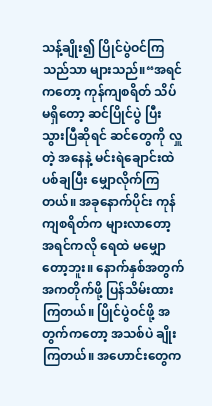သန့်ချိုး၍ ပြိုင်ပွဲဝင်ကြသည်သာ များသည်။“အရင်ကတော့ ကုန်ကျစရိတ် သိပ်မရှိတော့ ဆင်ပြိုင်ပွဲ ပြီးသွားပြီဆိုရင် ဆင်တွေကို လှူတဲ့ အနေနဲ့ မင်းရဲချောင်းထဲ ပစ်ချပြီး မျှောလိုက်ကြတယ်။ အခုနောက်ပိုင်း ကုန်ကျစရိတ်က များလာတော့ အရင်ကလို ရေထဲ မမျှောတော့ဘူး။ နောက်နှစ်အတွက် အကတိုက်ဖို့ ပြန်သိမ်းထားကြတယ်။ ပြိုင်ပွဲဝင်ဖို့ အတွက်ကတော့ အသစ်ပဲ ချိုးကြတယ်။ အဟောင်းတွေက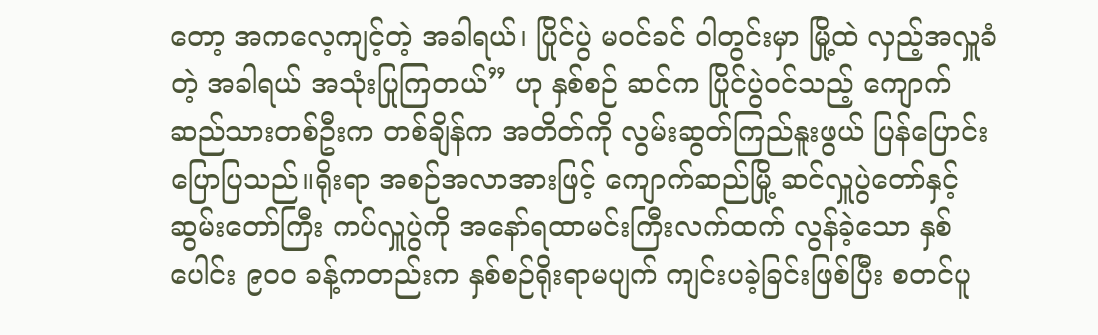တော့ အကလေ့ကျင့်တဲ့ အခါရယ်၊ ပြိုင်ပွဲ မဝင်ခင် ဝါတွင်းမှာ မြို့ထဲ လှည့်အလှူခံတဲ့ အခါရယ် အသုံးပြုကြတယ်” ဟု နှစ်စဉ် ဆင်က ပြိုင်ပွဲဝင်သည့် ကျောက်ဆည်သားတစ်ဦးက တစ်ချိန်က အတိတ်ကို လွမ်းဆွတ်ကြည်နူးဖွယ် ပြန်ပြောင်းပြောပြသည်။ရိုးရာ အစဉ်အလာအားဖြင့် ကျောက်ဆည်မြို့ ဆင်လှူပွဲတော်နှင့် ဆွမ်းတော်ကြီး ကပ်လှူပွဲကို အနော်ရထာမင်းကြီးလက်ထက် လွန်ခဲ့သော နှစ်ပေါင်း ၉၀၀ ခန့်ကတည်းက နှစ်စဉ်ရိုးရာမပျက် ကျင်းပခဲ့ခြင်းဖြစ်ပြီး စတင်ပူ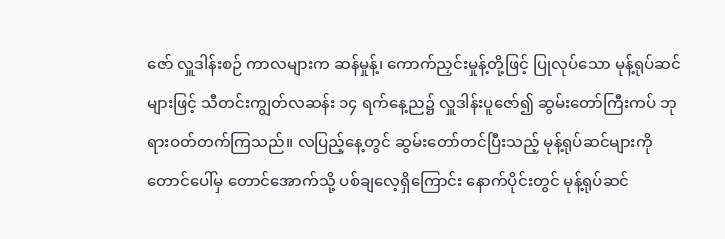ဇော် လှူဒါန်းစဉ် ကာလများက ဆန်မှုန့်၊ ကောက်ညှင်းမှုန့်တို့ဖြင့် ပြုလုပ်သော မုန့်ရုပ်ဆင်များဖြင့် သီတင်းကျွတ်လဆန်း ၁၄ ရက်နေ့ည၌ လှူဒါန်းပူဇော်၍ ဆွမ်းတော်ကြီးကပ် ဘုရားဝတ်တက်ကြသည်။ လပြည့်နေ့တွင် ဆွမ်းတော်တင်ပြီးသည့် မုန့်ရုပ်ဆင်များကို တောင်ပေါ်မှ တောင်အောက်သို့ ပစ်ချလေ့ရှိကြောင်း နောက်ပိုင်းတွင် မုန့်ရုပ်ဆင်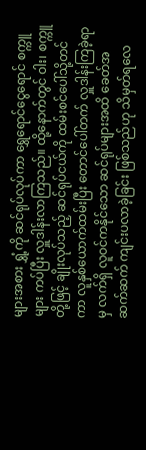များအစား ရွှံ့ကို ဆင်ရုပ်လုပ်ကာ ရွှေရောင်ငွေရောင် စက္ကူများ ကပ်ပြီး လှူဒါန်းလာကြသည်။ ထို့နောက်တွင် ဝါး၊ စက္ကူတို့ဖြင့် ချိုးလုပ်သည့် ဆင်ရုပ်ငယ်ကို ထမ်းစင်ပေါ်သို့တင်ကာ လူနှစ်ယောက်ထမ်းပြီး တောင်ပေါ်တက် လှူဒါန်းကြခဲ့ရာမှ လက်ရှိ လူဝင်ကနိုင်သော ဆင်ရုပ်များအထိ ခေတ်အဆက်ဆက် ကျင်းပလာခဲ့ခြင်း ဖြစ်သည်ဟု သိမှတ်ရလေ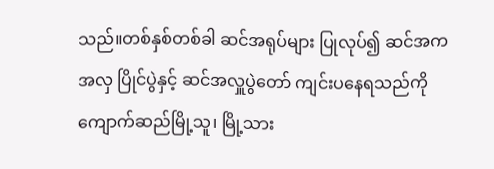သည်။တစ်နှစ်တစ်ခါ ဆင်အရုပ်များ ပြုလုပ်၍ ဆင်အကအလှ ပြိုင်ပွဲနှင့် ဆင်အလှူပွဲတော် ကျင်းပနေရသည်ကို ကျောက်ဆည်မြို့သူ၊ မြို့သား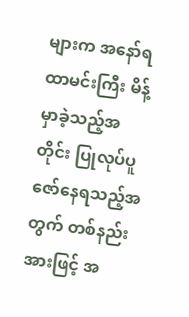များက အနော်ရထာမင်းကြီး မိန့်မှာခဲ့သည့်အတိုင်း ပြုလုပ်ပူဇော်နေရသည့်အတွက် တစ်နည်းအားဖြင့် အ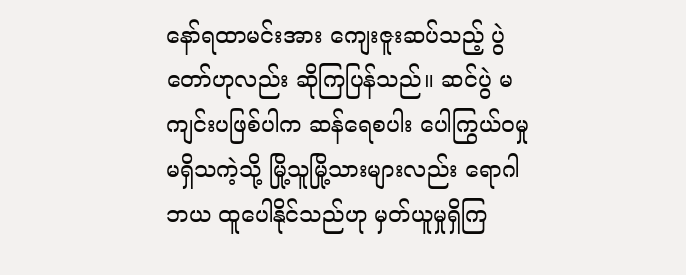နော်ရထာမင်းအား ကျေးဇူးဆပ်သည့် ပွဲတော်ဟုလည်း ဆိုကြပြန်သည်။ ဆင်ပွဲ မကျင်းပဖြစ်ပါက ဆန်ရေစပါး ပေါကြွယ်ဝမှု မရှိသကဲ့သို့ မြို့သူမြို့သားများလည်း ရောဂါဘယ ထူပေါနိုင်သည်ဟု မှတ်ယူမှုရှိကြ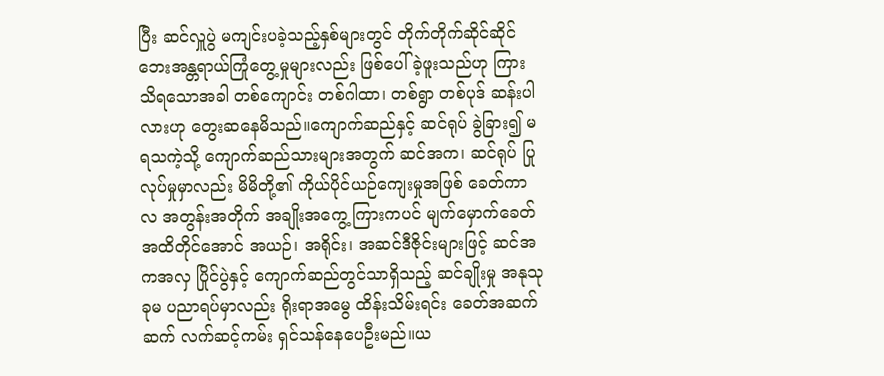ပြီး ဆင်လှူပွဲ မကျင်းပခဲ့သည့်နှစ်များတွင် တိုက်တိုက်ဆိုင်ဆိုင် ဘေးအန္တရာယ်ကြုံတွေ့မှုများလည်း ဖြစ်ပေါ်ခဲ့ဖူးသည်ဟု ကြားသိရသောအခါ တစ်ကျောင်း တစ်ဂါထာ၊ တစ်ရွာ တစ်ပုဒ် ဆန်းပါလားဟု တွေးဆနေမိသည်။ကျောက်ဆည်နှင့် ဆင်ရုပ် ခွဲခြား၍ မရသကဲ့သို့ ကျောက်ဆည်သားများအတွက် ဆင်အက၊ ဆင်ရုပ် ပြုလုပ်မှုမှာလည်း မိမိတို့၏ ကိုယ်ပိုင်ယဉ်ကျေးမှုအဖြစ် ခေတ်ကာလ အတွန်းအတိုက် အချိုးအကွေ့ ကြားကပင် မျက်မှောက်ခေတ်အထိတိုင်အောင် အယဉ်၊ အရိုင်း၊ အဆင်ဒီဇိုင်းများဖြင့် ဆင်အကအလှ ပြိုင်ပွဲနှင့် ကျောက်ဆည်တွင်သာရှိသည့် ဆင်ချိုးမှု အနုသုခုမ ပညာရပ်မှာလည်း ရိုးရာအမွေ ထိန်းသိမ်းရင်း ခေတ်အဆက်ဆက် လက်ဆင့်ကမ်း ရှင်သန်နေပေဦးမည်။ယ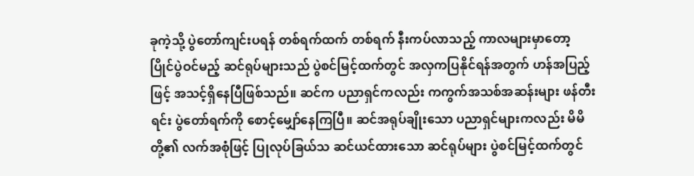ခုကဲ့သို့ ပွဲတော်ကျင်းပရန် တစ်ရက်ထက် တစ်ရက် နီးကပ်လာသည့် ကာလများမှာတော့ ပြိုင်ပွဲဝင်မည့် ဆင်ရုပ်များသည် ပွဲစင်မြင့်ထက်တွင် အလှကပြနိုင်ရန်အတွက် ဟန်အပြည့်ဖြင့် အသင့်ရှိနေပြီဖြစ်သည်။ ဆင်က ပညာရှင်ကလည်း ကကွက်အသစ်အဆန်းများ ဖန်တီးရင်း ပွဲတော်ရက်ကို စောင့်မျှော်နေကြပြီ။ ဆင်အရုပ်ချိုးသော ပညာရှင်များကလည်း မိမိတို့၏ လက်အစုံဖြင့် ပြုလုပ်ခြယ်သ ဆင်ယင်ထားသော ဆင်ရုပ်များ ပွဲစင်မြင့်ထက်တွင်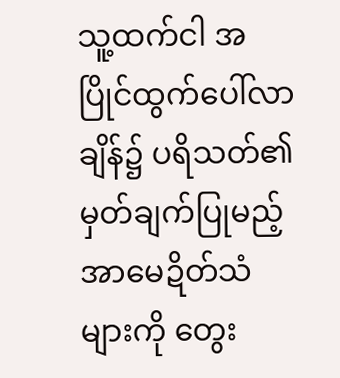သူ့ထက်ငါ အပြိုင်ထွက်ပေါ်လာချိန်၌ ပရိသတ်၏ မှတ်ချက်ပြုမည့် အာမေဍိတ်သံများကို တွေး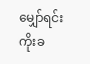မျှော်ရင်း ကိုးခ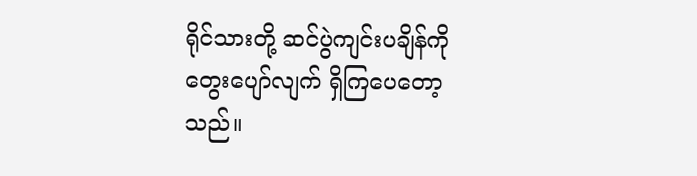ရိုင်သားတို့ ဆင်ပွဲကျင်းပချိန်ကို တွေးပျော်လျက် ရှိကြပေတော့သည်။